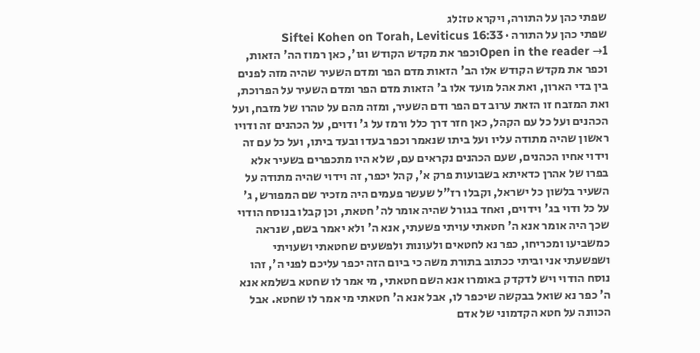שפתי כהן על התורה, ויקרא טז:לג
שפתי כהן על התורה · Siftei Kohen on Torah, Leviticus 16:33
Open in the reader →1וכפר את מקדש הקודש וגו', כאן רמוז הה' הזאות, וכפר את מקדש הקודש אלו הב' הזאות מדם הפר ומדם השעיר שהיה מזה לפנים בין בדי הארון, ואת אהל מועד אלו ב' הזאות מדם הפר ומדם השעיר על הפרוכת, ואת המזבח זו הזאת ערוב דם הפר ודם השעיר, ומזה מהם על טהרו של מזבח, ועל הכהנים ועל כל עם הקהל, כאן חזר דרך כלל ורמז על ג' ודוים, על הכהנים זה ודויו ראשון שהיה מתודה עליו ועל ביתו שנאמר וכפר בעדו ובעד ביתו, ועל כל עם זה וידוי אחיו הכהנים, שעם הכהנים נקראים עם, שלא היו מתכפרים בשעיר אלא בפרו של אהרן כדאיתא בשבועות פרק א', קהל יכפר, זה וידוי שהיה מתודה על השעיר בלשון כל ישראל, וקבלו רז"ל שעשר פעמים היה מזכיר שם המפורש, ג' על כל ודוי בג' וידוים, ואחד בגורל שהיה אומר לה' חטאת, וכן קבלו בנוסח הודוי שכך היה אומר אנא ה' חטאתי עויתי פשעתי, אנא ה' ולא יאמר בשם, שנראה כמשביעו ומכריחו, כפר נא לחטאים ולעונות ולפשעים שחטאתי ושעויתי ושפשעתי אני וביתי ככתוב בתורת משה כי ביום הזה יכפר עליכם לפני ה', זהו נוסח הודוי ויש לדקדק באומרו אנא השם חטאתי, מי אמר לו שחטא בשלמא אנא ה' כפר נא שואל בבקשה שיכפר לו, אבל אנא ה' חטאתי מי אמר לו שחטא. אבל הכוונה על חטא הקדמוני של אדם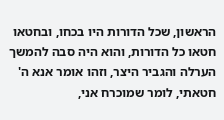הראשון, שכל הדורות היו בכחו, ובחטאו חטאו כל הדורות, והוא היה סבה להמשך הערלה והגביר היצר, וזהו אומר אנא ה' חטאתי, לומר שמוכרח אני,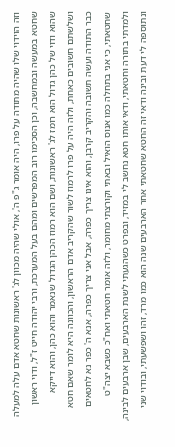וזה הוידוי שלו שהיה מתודה על פרו, היה אומר ג"פ ה', אולי שהיה מכוון לג' ראשונות שחטא אדם עלה למעלה שחטא במעשה ובמחשבה, וכן הסכימו רוב המפרשים ומהם בעל המערכת, ורבי יהודה חייט ז"ל, ודוי ראשון שהוא ודוי של כהן גדול הוא רומז לג' ראשונות, ושם הוא רמוז הכהן הגדול שנאמר והוא כהן, והוא דייקא ושלשתם חשובים כאחת, ולזה היה על פרו לרמוז לשור שהקריב אדם הראשון, והכוונה היא לומר שאם חטא כבר התודה ועשה תשובה והקריב קרבן, והוא אינו צריך כפרה, אבל אני צריך כפרה, אנא ה' כפר נא לחטאים שחטאתי, כי אני בתחלה כמו אנוס הואיל ובאתי וקורצתי מחומר, ולזה אומר חטאתי ואח"כ כשבא יצה"ט ולמדתי בתורה וחטאתי, ודאי אותו חטא נחשב לי במזיד, ובפרט כשהגעתי לשנת הארבעים, שבן ארבעים לבינה, ונתוספה לי דעת ובינה ודאי זה החטא שחטאתי אחר הארבעים שנה הוא כמו מרד, זהו ושפשעתי, ובודוי שני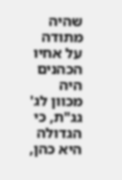שהיה מתודה על אחיו הכהנים היה מכוון לג' גג"ת, כי הגדולה היא כהן,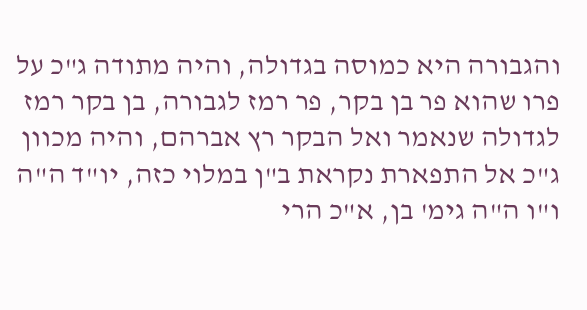והגבורה היא כמוסה בגדולה, והיה מתודה ג"כ על פרו שהוא פר בן בקר, פר רמז לגבורה, בן בקר רמז לגדולה שנאמר ואל הבקר רץ אברהם, והיה מכוון ג"כ אל התפארת נקראת ב"ן במלוי כזה, יו"ד ה"ה ו"ו ה"ה גימ' בן, א"כ הרי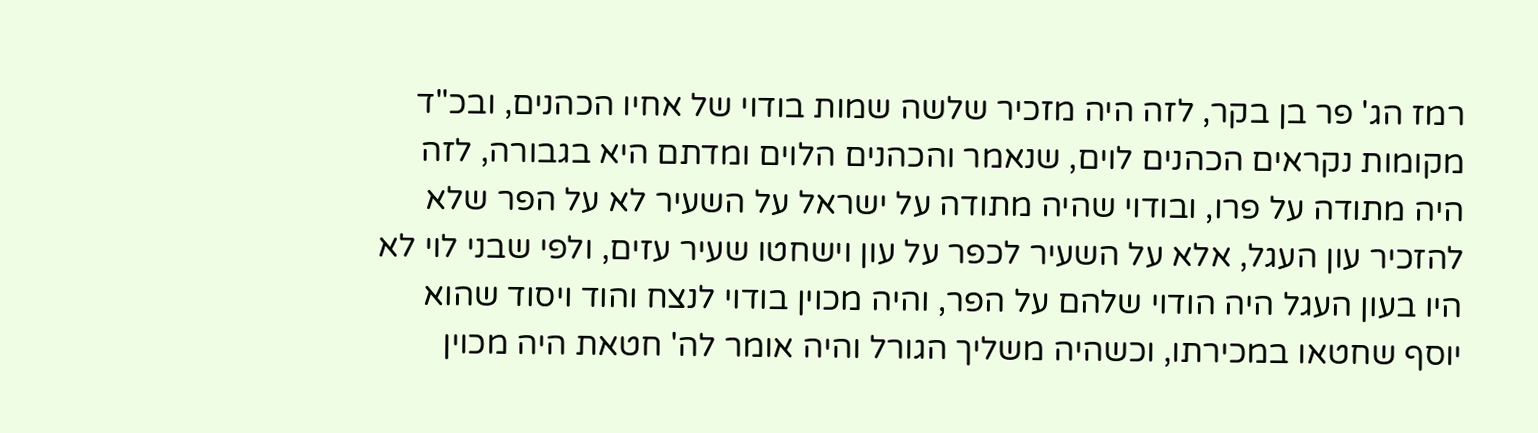רמז הג' פר בן בקר, לזה היה מזכיר שלשה שמות בודוי של אחיו הכהנים, ובכ"ד מקומות נקראים הכהנים לוים, שנאמר והכהנים הלוים ומדתם היא בגבורה, לזה היה מתודה על פרו, ובודוי שהיה מתודה על ישראל על השעיר לא על הפר שלא להזכיר עון העגל, אלא על השעיר לכפר על עון וישחטו שעיר עזים, ולפי שבני לוי לא היו בעון העגל היה הודוי שלהם על הפר, והיה מכוין בודוי לנצח והוד ויסוד שהוא יוסף שחטאו במכירתו, וכשהיה משליך הגורל והיה אומר לה' חטאת היה מכוין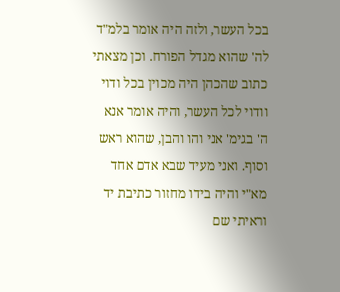בכל העשר, ולזה היה אומר בלמ"ד לה' שהוא מגדל הפורח. וכן מצאתי כתוב שהכהן היה מכוין בכל ודוי וודוי לכל העשר, והיה אומר אנא ה' בגימ' אני והו והבן, שהוא ראש וסוף. ואני מעיד שבא אדם אחד מא"י והיה בידו מחזור כתיבת יד וראיתי שם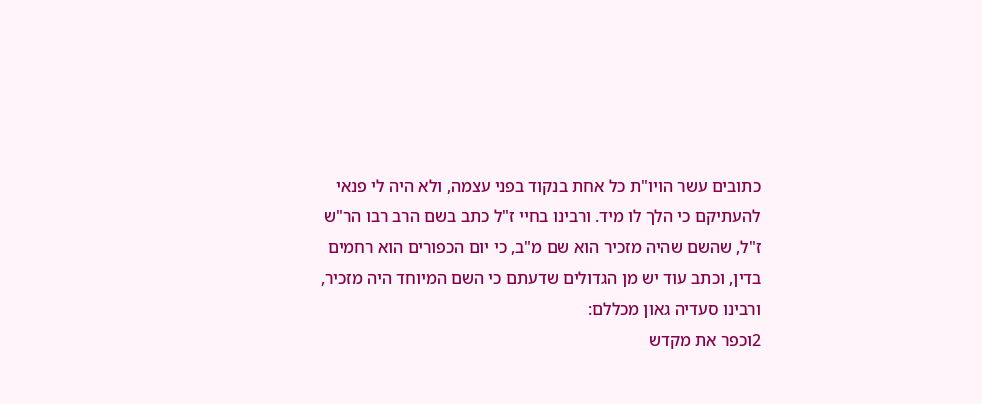כתובים עשר הויו"ת כל אחת בנקוד בפני עצמה, ולא היה לי פנאי להעתיקם כי הלך לו מיד. ורבינו בחיי ז"ל כתב בשם הרב רבו הר"ש ז"ל, שהשם שהיה מזכיר הוא שם מ"ב, כי יום הכפורים הוא רחמים בדין, וכתב עוד יש מן הגדולים שדעתם כי השם המיוחד היה מזכיר, ורבינו סעדיה גאון מכללם:
2וכפר את מקדש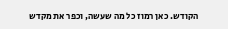הקודש. כאן רמוז כל מה שעשה, וכפר את מקדש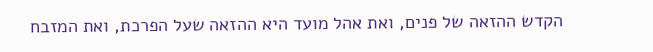הקדש ההזאה של פנים, ואת אהל מועד היא ההזאה שעל הפרכת, ואת המזבח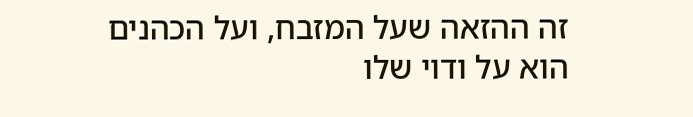זה ההזאה שעל המזבח, ועל הכהנים הוא על ודוי שלו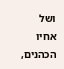ושל אחיו הכהנים,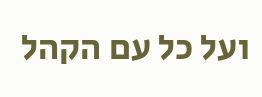ועל כל עם הקהל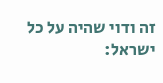זה ודוי שהיה על כל ישראל: